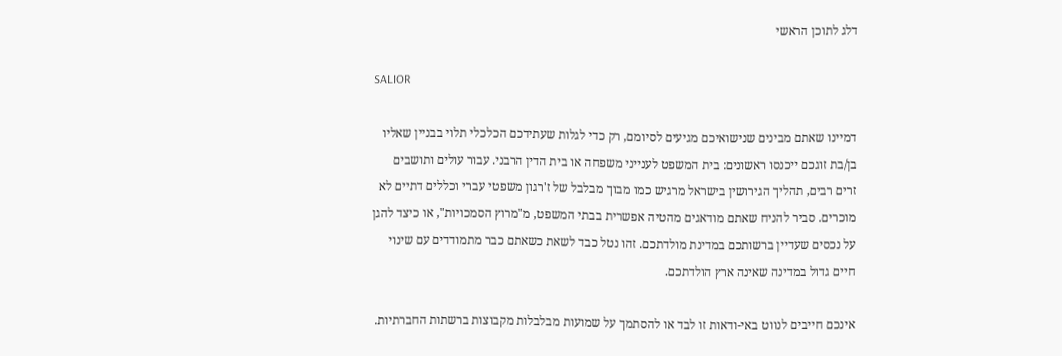דלג לתוכן הראשי

SALIOR

דמיינו שאתם מבינים שנישואיכם מגיעים לסיומם, רק כדי לגלות שעתידכם הכלכלי תלוי בבניין שאליו בן/בת זוגכם ייכנסו ראשונים: בית המשפט לענייני משפחה או בית הדין הרבני. עבור עולים ותושבים זרים רבים, תהליך הגירושין בישראל מרגיש כמו מבוך מבלבל של ז'רגון משפטי עברי וכללים דתיים לא מוכרים. סביר להניח שאתם מודאגים מהטיה אפשרית בבתי המשפט, מ"מרוץ הסמכויות", או כיצד להגן על נכסים שעדיין ברשותכם במדינת מולדתכם. זהו נטל כבד לשאת כשאתם כבר מתמודדים עם שינוי חיים גדול במדינה שאינה ארץ הולדתכם.

אינכם חייבים לנווט באי-ודאות זו לבד או להסתמך על שמועות מבלבלות מקבוצות ברשתות החברתיות.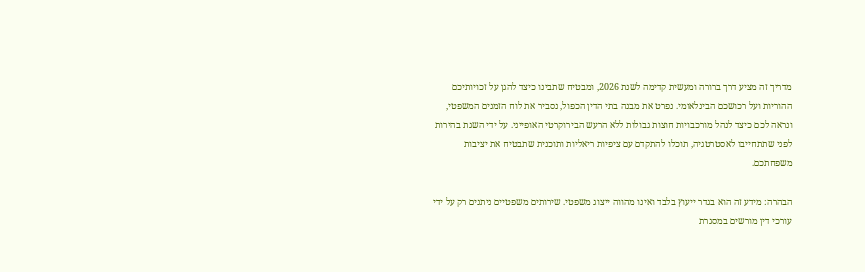מדריך זה מציע דרך ברורה ומעשית קדימה לשנת 2026, ומבטיח שתבינו כיצד להגן על זכויותיכם ההוריות ועל רכושכם הבינלאומי. נפרט את מבנה בתי הדין הכפול, נסביר את לוח הזמנים המשפטי, ונראה לכם כיצד לנהל מורכבויות חוצות גבולות ללא הרעש הבירוקרטי האופייני. על ידי השגת בהירות לפני שתתחייבו לאסטרטגיה, תוכלו להתקדם עם ציפיות ריאליות ותוכנית שתבטיח את יציבות משפחתכם.

הבהרה: מידע זה הוא בגדר ייעוץ בלבד ואינו מהווה ייצוג משפטי. שירותים משפטיים ניתנים רק על ידי עורכי דין מורשים במסגרת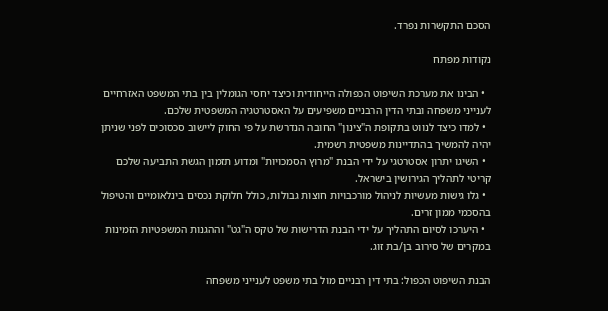הסכם התקשרות נפרד.

נקודות מפתח

  • הבינו את מערכת השיפוט הכפולה הייחודית וכיצד יחסי הגומלין בין בתי המשפט האזרחיים לענייני משפחה ובתי הדין הרבניים משפיעים על האסטרטגיה המשפטית שלכם.
  • למדו כיצד לנווט בתקופת ה"צינון" החובה הנדרשת על פי החוק ליישוב סכסוכים לפני שניתן יהיה להמשיך בהתדיינות משפטית רשמית.
  • השיגו יתרון אסטרטגי על ידי הבנת "מרוץ הסמכויות" ומדוע תזמון הגשת התביעה שלכם קריטי לתהליך הגירושין בישראל.
  • גלו גישות מעשיות לניהול מורכבויות חוצות גבולות, כולל חלוקת נכסים בינלאומיים והטיפול בהסכמי ממון זרים.
  • היערכו לסיום התהליך על ידי הבנת הדרישות של טקס ה"גט" וההגנות המשפטיות הזמינות במקרים של סירוב בן/בת זוג.

הבנת השיפוט הכפול: בתי דין רבניים מול בתי משפט לענייני משפחה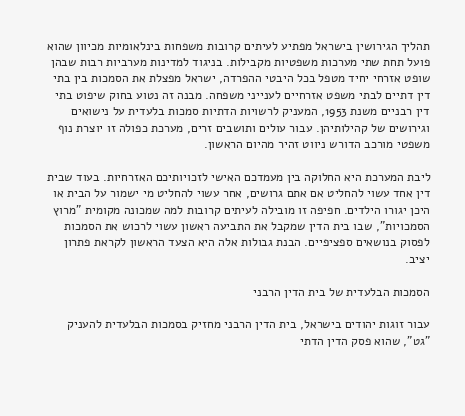תהליך הגירושין בישראל מפתיע לעיתים קרובות משפחות בינלאומיות מכיוון שהוא פועל תחת שתי מערכות משפטיות מקבילות. בניגוד למדינות מערביות רבות שבהן שופט אזרחי יחיד מטפל בכל היבטי ההפרדה, ישראל מפצלת את הסמכות בין בתי דין דתיים לבתי משפט אזרחיים לענייני משפחה. מבנה זה נטוע בחוק שיפוט בתי דין רבניים משנת 1953, המעניק לרשויות הדתיות סמכות בלעדית על נישואים וגירושים של קהילותיהן. עבור עולים ותושבים זרים, מערכת כפולה זו יוצרת נוף משפטי מורכב הדורש ניווט זהיר מהיום הראשון.

ליבת המערכת היא החלוקה בין מעמדכם האישי לזכויותיכם האזרחיות. בעוד שבית דין אחד עשוי להחליט אם אתם גרושים, אחר עשוי להחליט מי ישמור על הבית או היכן יגורו הילדים. חפיפה זו מובילה לעיתים קרובות למה שמכונה מקומית "מרוץ הסמכויות", שבו בית הדין שמקבל את התביעה ראשון עשוי לרכוש את הסמכות לפסוק בנושאים ספציפיים. הבנת גבולות אלה היא הצעד הראשון לקראת פתרון יציב.

הסמכות הבלעדית של בית הדין הרבני

עבור זוגות יהודים בישראל, בית הדין הרבני מחזיק בסמכות הבלעדית להעניק "גט", שהוא פסק הדין הדתי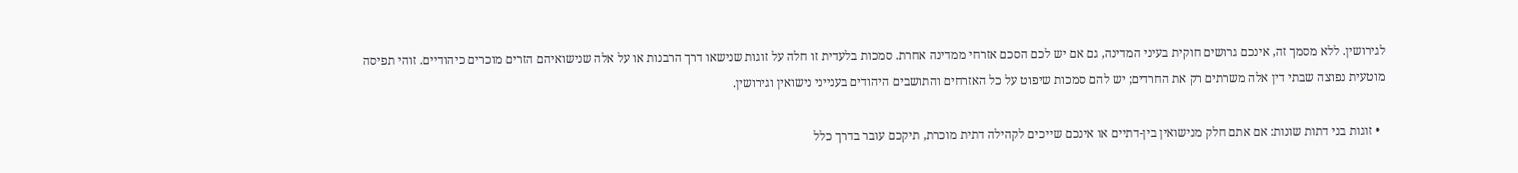לגירושין. ללא מסמך זה, אינכם גרושים חוקית בעיני המדינה, גם אם יש לכם הסכם אזרחי ממדינה אחרת. סמכות בלעדית זו חלה על זוגות שנישאו דרך הרבנות או על אלה שנישואיהם הזרים מוכרים כיהודיים. זוהי תפיסה מוטעית נפוצה שבתי דין אלה משרתים רק את החרדים; יש להם סמכות שיפוט על כל האזרחים והתושבים היהודים בענייני נישואין וגירושין.

  • זוגות בני דתות שונות: אם אתם חלק מנישואין בין-דתיים או אינכם שייכים לקהילה דתית מוכרת, תיקכם עובר בדרך כלל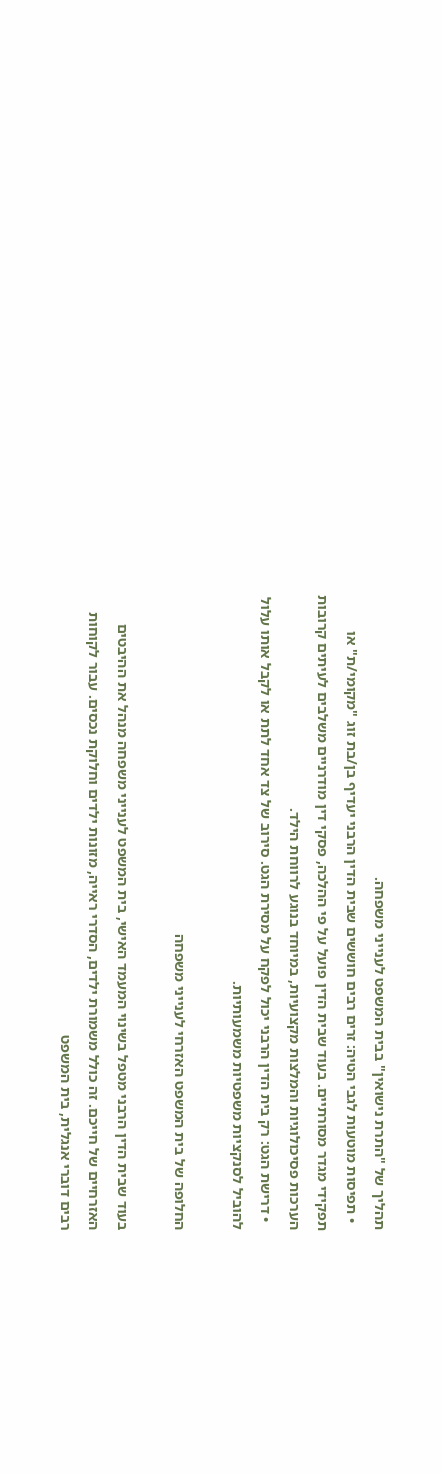תהליך של "התרת נישואין" בבית המשפט לענייני משפחה.
  • תפיסות מוטעות לגבי הטיה: זרים רבים חוששים שבית הדין הרבני יעדיף בן/בת זוג "מקומי/ת" או תפקידי מגדר מסורתיים. בעוד שבית הדין פועל על פי ההלכה, פסקי דין מודרניים משלבים לעיתים קרובות הערכות פסיכולוגיות והמלצות מקצועיות, במיוחד בנוגע לרווחת הילד.
  • דרישת הגט: רק בית הדין הרבני יכול לפקח על מסירת הגט. סירוב של צד אחד לתת או לקבל אותו עלול להוביל לסנקציות משפטיות משמעותיות.

החלופה של בית המשפט האזרחי לענייני משפחה

בעוד שבית הדין הרבני מטפל בשינוי המעמד האישי, בית המשפט לענייני משפחה מנהל את ההיבטים האזרחיים של חייכם. זה כולל משמורת ילדים, הסדרי ראייה, מזונות ילדים וחלוקת נכסים. עבור לקוחות רבים דוברי אנגלית, בית המשפט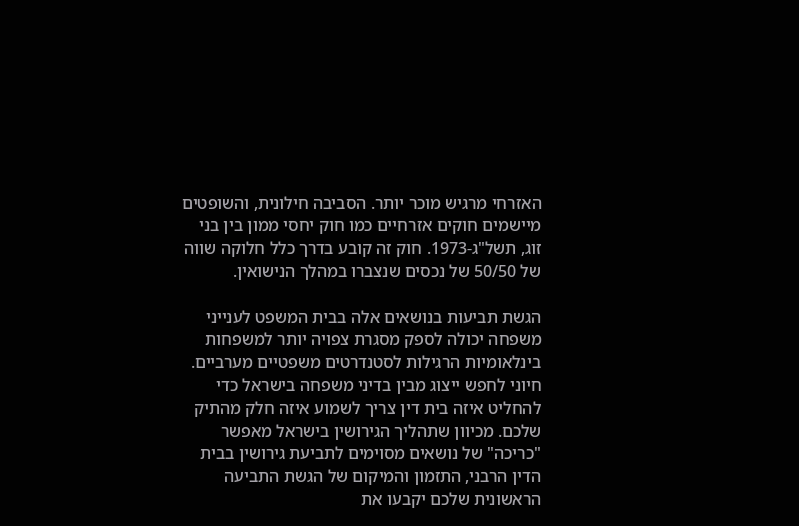האזרחי מרגיש מוכר יותר. הסביבה חילונית, והשופטים מיישמים חוקים אזרחיים כמו חוק יחסי ממון בין בני זוג, תשל"ג-1973. חוק זה קובע בדרך כלל חלוקה שווה של 50/50 של נכסים שנצברו במהלך הנישואין.

הגשת תביעות בנושאים אלה בבית המשפט לענייני משפחה יכולה לספק מסגרת צפויה יותר למשפחות בינלאומיות הרגילות לסטנדרטים משפטיים מערביים. חיוני לחפש ייצוג מבין בדיני משפחה בישראל כדי להחליט איזה בית דין צריך לשמוע איזה חלק מהתיק שלכם. מכיוון שתהליך הגירושין בישראל מאפשר "כריכה" של נושאים מסוימים לתביעת גירושין בבית הדין הרבני, התזמון והמיקום של הגשת התביעה הראשונית שלכם יקבעו את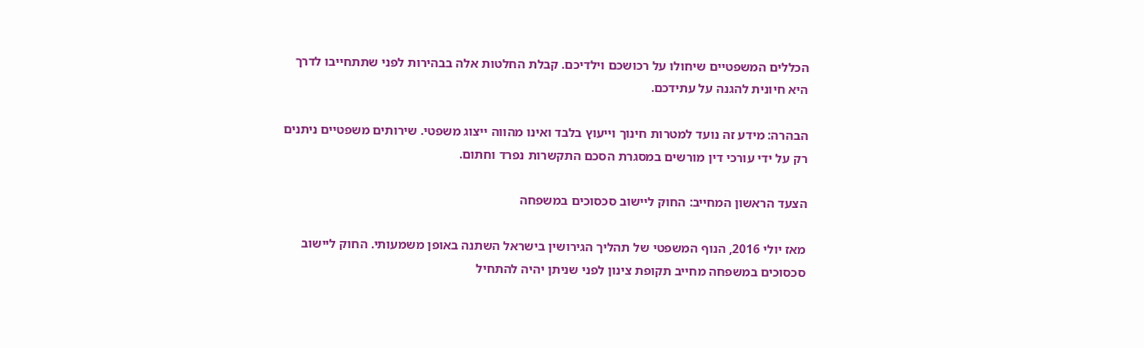הכללים המשפטיים שיחולו על רכושכם וילדיכם. קבלת החלטות אלה בבהירות לפני שתתחייבו לדרך היא חיונית להגנה על עתידכם.

הבהרה: מידע זה נועד למטרות חינוך וייעוץ בלבד ואינו מהווה ייצוג משפטי. שירותים משפטיים ניתנים רק על ידי עורכי דין מורשים במסגרת הסכם התקשרות נפרד וחתום.

הצעד הראשון המחייב: החוק ליישוב סכסוכים במשפחה

מאז יולי 2016, הנוף המשפטי של תהליך הגירושין בישראל השתנה באופן משמעותי. החוק ליישוב סכסוכים במשפחה מחייב תקופת צינון לפני שניתן יהיה להתחיל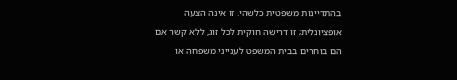בהתדיינות משפטית כלשהי. זו אינה הצעה אופציונלית; זו דרישה חוקית לכל זוג, ללא קשר אם הם בוחרים בבית המשפט לענייני משפחה או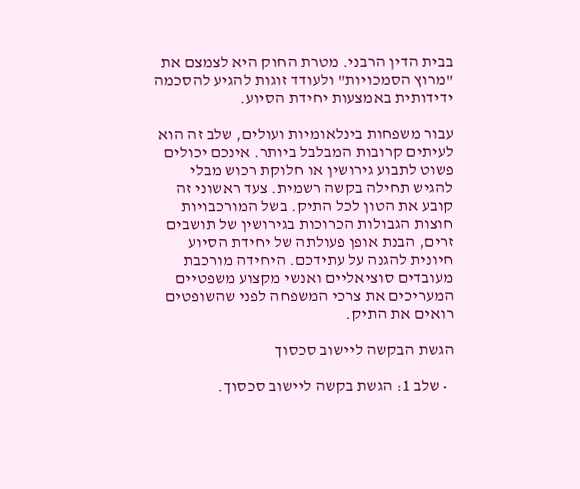בבית הדין הרבני. מטרת החוק היא לצמצם את "מרוץ הסמכויות" ולעודד זוגות להגיע להסכמה ידידותית באמצעות יחידת הסיוע.

עבור משפחות בינלאומיות ועולים, שלב זה הוא לעיתים קרובות המבלבל ביותר. אינכם יכולים פשוט לתבוע גירושין או חלוקת רכוש מבלי להגיש תחילה בקשה רשמית. צעד ראשוני זה קובע את הטון לכל התיק. בשל המורכבויות חוצות הגבולות הכרוכות בגירושין של תושבים זרים, הבנת אופן פעולתה של יחידת הסיוע חיונית להגנה על עתידכם. היחידה מורכבת מעובדים סוציאליים ואנשי מקצוע משפטיים המעריכים את צרכי המשפחה לפני שהשופטים רואים את התיק.

הגשת הבקשה ליישוב סכסוך

  • שלב 1: הגשת בקשה ליישוב סכסוך.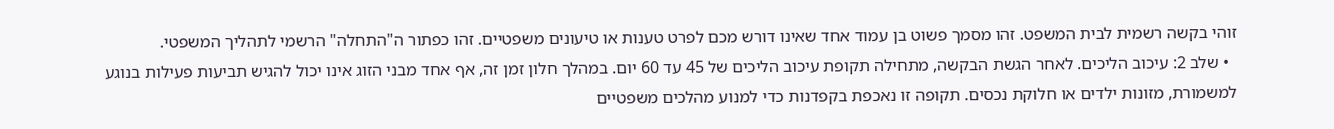זוהי בקשה רשמית לבית המשפט. זהו מסמך פשוט בן עמוד אחד שאינו דורש מכם לפרט טענות או טיעונים משפטיים. זהו כפתור ה"התחלה" הרשמי לתהליך המשפטי.
  • שלב 2: עיכוב הליכים. לאחר הגשת הבקשה, מתחילה תקופת עיכוב הליכים של 45 עד 60 יום. במהלך חלון זמן זה, אף אחד מבני הזוג אינו יכול להגיש תביעות פעילות בנוגע למשמורת, מזונות ילדים או חלוקת נכסים. תקופה זו נאכפת בקפדנות כדי למנוע מהלכים משפטיים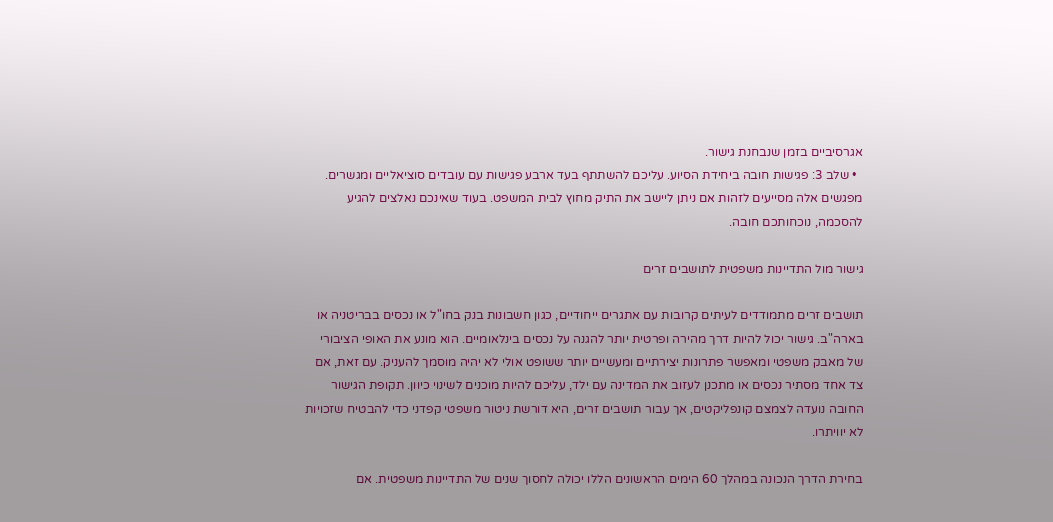אגרסיביים בזמן שנבחנת גישור.
  • שלב 3: פגישות חובה ביחידת הסיוע. עליכם להשתתף בעד ארבע פגישות עם עובדים סוציאליים ומגשרים. מפגשים אלה מסייעים לזהות אם ניתן ליישב את התיק מחוץ לבית המשפט. בעוד שאינכם נאלצים להגיע להסכמה, נוכחותכם חובה.

גישור מול התדיינות משפטית לתושבים זרים

תושבים זרים מתמודדים לעיתים קרובות עם אתגרים ייחודיים, כגון חשבונות בנק בחו"ל או נכסים בבריטניה או בארה"ב. גישור יכול להיות דרך מהירה ופרטית יותר להגנה על נכסים בינלאומיים. הוא מונע את האופי הציבורי של מאבק משפטי ומאפשר פתרונות יצירתיים ומעשיים יותר ששופט אולי לא יהיה מוסמך להעניק. עם זאת, אם צד אחד מסתיר נכסים או מתכנן לעזוב את המדינה עם ילד, עליכם להיות מוכנים לשינוי כיוון. תקופת הגישור החובה נועדה לצמצם קונפליקטים, אך עבור תושבים זרים, היא דורשת ניטור משפטי קפדני כדי להבטיח שזכויות לא יוויתרו.

בחירת הדרך הנכונה במהלך 60 הימים הראשונים הללו יכולה לחסוך שנים של התדיינות משפטית. אם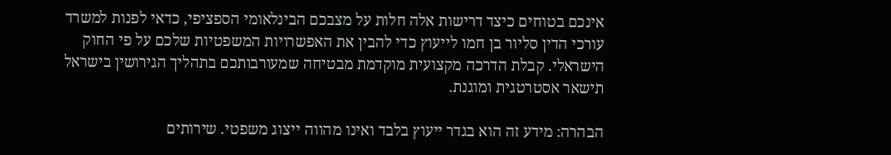אינכם בטוחים כיצד דרישות אלה חלות על מצבכם הבינלאומי הספציפי, כדאי לפנות למשרד עורכי הדין סליור בן חמו לייעוץ כדי להבין את האפשרויות המשפטיות שלכם על פי החוק הישראלי. קבלת הדרכה מקצועית מוקדמת מבטיחה שמעורבותכם בתהליך הגירושין בישראל תישאר אסטרטגית ומוגנת.

הבהרה: מידע זה הוא בגדר ייעוץ בלבד ואינו מהווה ייצוג משפטי. שירותים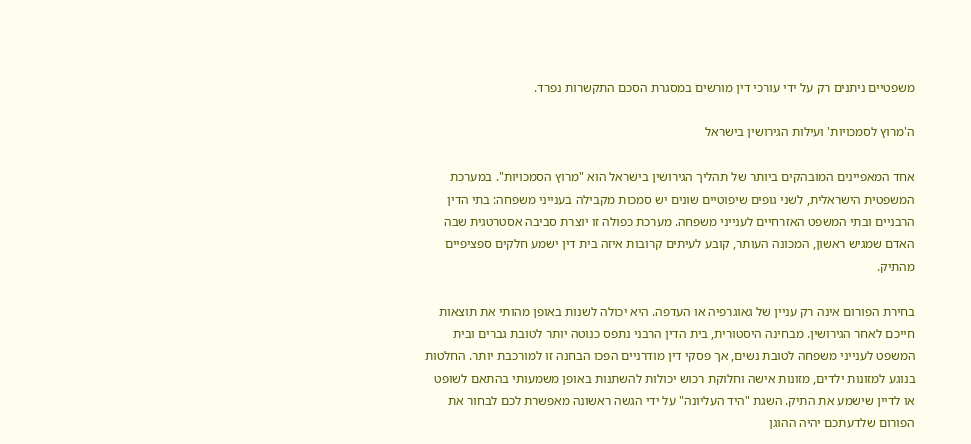משפטיים ניתנים רק על ידי עורכי דין מורשים במסגרת הסכם התקשרות נפרד.

ה'מרוץ לסמכויות' ועילות הגירושין בישראל

אחד המאפיינים המובהקים ביותר של תהליך הגירושין בישראל הוא "מרוץ הסמכויות". במערכת המשפטית הישראלית, לשני גופים שיפוטיים שונים יש סמכות מקבילה בענייני משפחה: בתי הדין הרבניים ובתי המשפט האזרחיים לענייני משפחה. מערכת כפולה זו יוצרת סביבה אסטרטגית שבה האדם שמגיש ראשון, המכונה העותר, קובע לעיתים קרובות איזה בית דין ישמע חלקים ספציפיים מהתיק.

בחירת הפורום אינה רק עניין של גאוגרפיה או העדפה. היא יכולה לשנות באופן מהותי את תוצאות חייכם לאחר הגירושין. מבחינה היסטורית, בית הדין הרבני נתפס כנוטה יותר לטובת גברים ובית המשפט לענייני משפחה לטובת נשים, אך פסקי דין מודרניים הפכו הבחנה זו למורכבת יותר. החלטות בנוגע למזונות ילדים, מזונות אישה וחלוקת רכוש יכולות להשתנות באופן משמעותי בהתאם לשופט או לדיין שישמע את התיק. השגת "היד העליונה" על ידי הגשה ראשונה מאפשרת לכם לבחור את הפורום שלדעתכם יהיה ההוגן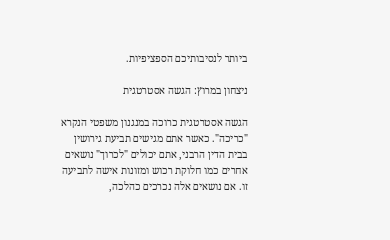ביותר לנסיבותיכם הספציפיות.

ניצחון במרוץ: הגשה אסטרטגית

הגשה אסטרטגית כרוכה במנגנון משפטי הנקרא "כריכה". כאשר אתם מגישים תביעת גירושין בבית הדין הרבני, אתם יכולים "לכרוך" נושאים אחרים כמו חלוקת רכוש ומזונות אישה לתביעה זו. אם נושאים אלה נכרכים כהלכה,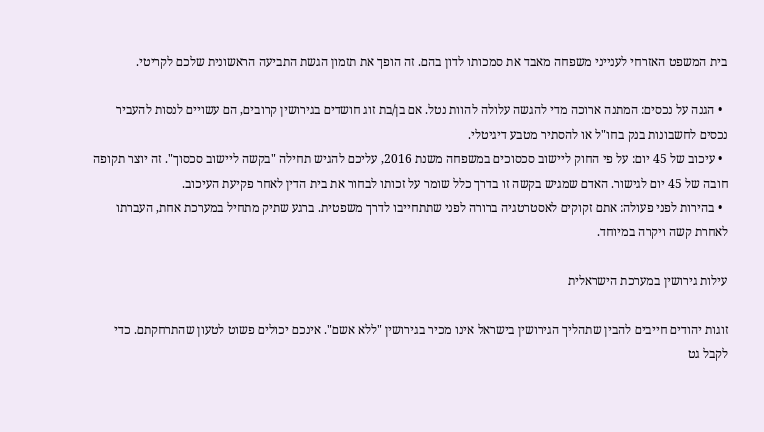בית המשפט האזרחי לענייני משפחה מאבד את סמכותו לדון בהם. זה הופך את תזמון הגשת התביעה הראשונית שלכם לקריטי.

  • הגנה על נכסים: המתנה ארוכה מדי להגשה עלולה להוות נטל. אם בן/בת זוג חושדים בגירושין קרובים, הם עשויים לנסות להעביר נכסים לחשבונות בנק בחו"ל או להסתיר מטבע דיגיטלי.
  • עיכוב של 45 יום: על פי החוק ליישוב סכסוכים במשפחה משנת 2016, עליכם להגיש תחילה "בקשה ליישוב סכסוך". זה יוצר תקופה חובה של 45 יום לגישור. האדם שמגיש בקשה זו בדרך כלל שומר על זכותו לבחור את בית הדין לאחר פקיעת העיכוב.
  • בהירות לפני פעולה: אתם זקוקים לאסטרטגיה ברורה לפני שתתחייבו לדרך משפטית. ברגע שתיק מתחיל במערכת אחת, העברתו לאחרת קשה ויקרה במיוחד.

עילות גירושין במערכת הישראלית

זוגות יהודים חייבים להבין שתהליך הגירושין בישראל אינו מכיר בגירושין "ללא אשם". אינכם יכולים פשוט לטעון שהתרחקתם. כדי לקבל גט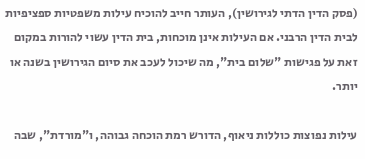(פסק הדין הדתי לגירושין), העותר חייב להוכיח עילות משפטיות ספציפיות לבית הדין הרבני. אם העילות אינן מוכחות, בית הדין עשוי להורות במקום זאת על פגישות "שלום בית", מה שיכול לעכב את סיום הגירושין בשנה או יותר.

עילות נפוצות כוללות ניאוף, הדורש רמת הוכחה גבוהה, ו"מורדת", שבה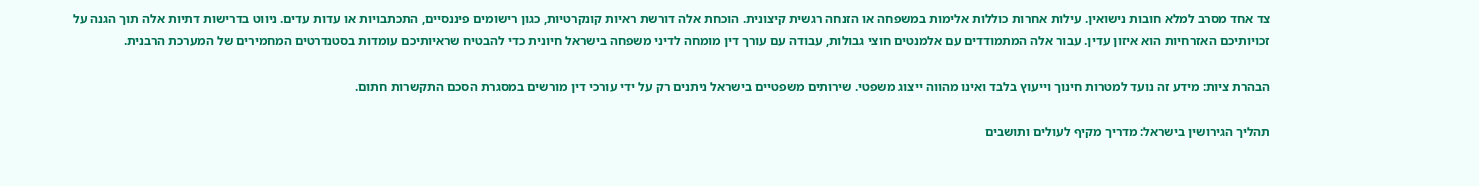צד אחד מסרב למלא חובות נישואין. עילות אחרות כוללות אלימות במשפחה או הזנחה רגשית קיצונית. הוכחת אלה דורשת ראיות קונקרטיות, כגון רישומים פיננסיים, התכתבויות או עדות עדים. ניווט בדרישות דתיות אלה תוך הגנה על זכויותיכם האזרחיות הוא איזון עדין. עבור אלה המתמודדים עם אלמנטים חוצי גבולות, עבודה עם עורך דין מומחה לדיני משפחה בישראל חיונית כדי להבטיח שראיותיכם עומדות בסטנדרטים המחמירים של המערכת הרבנית.

הבהרת ציות: מידע זה נועד למטרות חינוך וייעוץ בלבד ואינו מהווה ייצוג משפטי. שירותים משפטיים בישראל ניתנים רק על ידי עורכי דין מורשים במסגרת הסכם התקשרות חתום.

תהליך הגירושין בישראל: מדריך מקיף לעולים ותושבים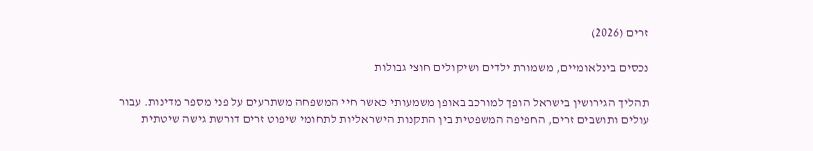זרים (2026)

נכסים בינלאומיים, משמורת ילדים ושיקולים חוצי גבולות

תהליך הגירושין בישראל הופך למורכב באופן משמעותי כאשר חיי המשפחה משתרעים על פני מספר מדינות. עבור עולים ותושבים זרים, החפיפה המשפטית בין התקנות הישראליות לתחומי שיפוט זרים דורשת גישה שיטתית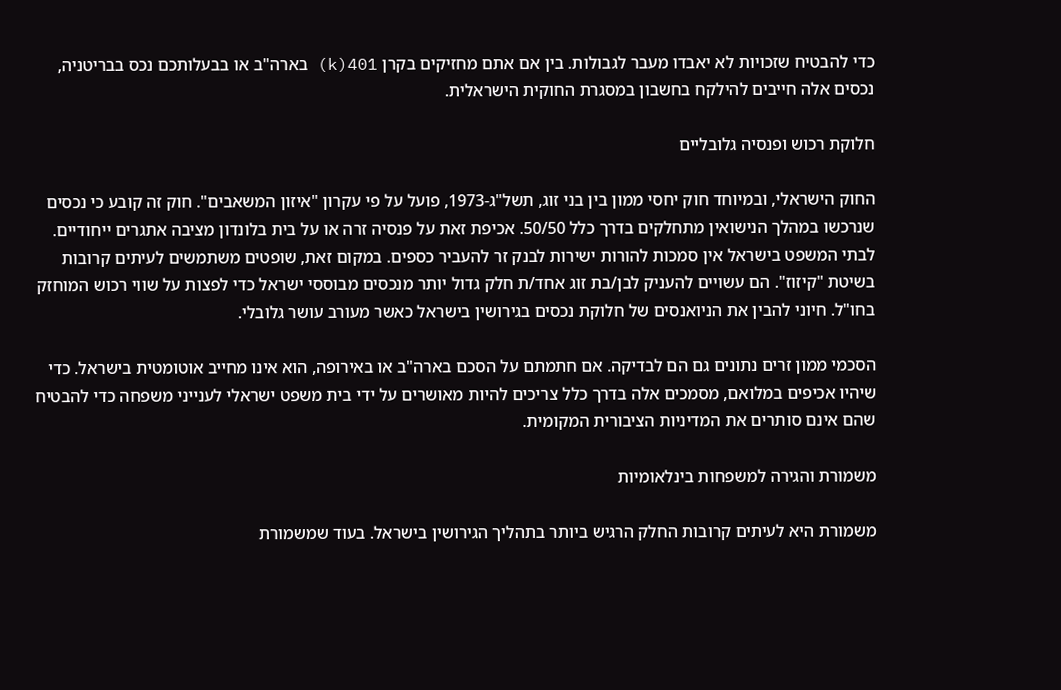כדי להבטיח שזכויות לא יאבדו מעבר לגבולות. בין אם אתם מחזיקים בקרן 401(k) בארה"ב או בבעלותכם נכס בבריטניה, נכסים אלה חייבים להילקח בחשבון במסגרת החוקית הישראלית.

חלוקת רכוש ופנסיה גלובליים

החוק הישראלי, ובמיוחד חוק יחסי ממון בין בני זוג, תשל"ג-1973, פועל על פי עקרון "איזון המשאבים". חוק זה קובע כי נכסים שנרכשו במהלך הנישואין מתחלקים בדרך כלל 50/50. אכיפת זאת על פנסיה זרה או על בית בלונדון מציבה אתגרים ייחודיים. לבתי המשפט בישראל אין סמכות להורות ישירות לבנק זר להעביר כספים. במקום זאת, שופטים משתמשים לעיתים קרובות בשיטת "קיזוז". הם עשויים להעניק לבן/בת זוג אחד/ת חלק גדול יותר מנכסים מבוססי ישראל כדי לפצות על שווי רכוש המוחזק בחו"ל. חיוני להבין את הניואנסים של חלוקת נכסים בגירושין בישראל כאשר מעורב עושר גלובלי.

הסכמי ממון זרים נתונים גם הם לבדיקה. אם חתמתם על הסכם בארה"ב או באירופה, הוא אינו מחייב אוטומטית בישראל. כדי שיהיו אכיפים במלואם, מסמכים אלה בדרך כלל צריכים להיות מאושרים על ידי בית משפט ישראלי לענייני משפחה כדי להבטיח שהם אינם סותרים את המדיניות הציבורית המקומית.

משמורת והגירה למשפחות בינלאומיות

משמורת היא לעיתים קרובות החלק הרגיש ביותר בתהליך הגירושין בישראל. בעוד שמשמורת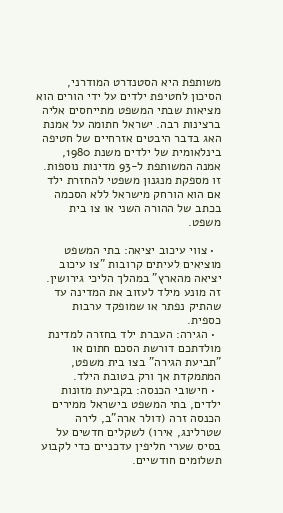משותפת היא הסטנדרט המודרני, הסיכון לחטיפת ילדים על ידי הורים הוא מציאות שבתי המשפט מתייחסים אליה ברצינות רבה. ישראל חתומה על אמנת האג בדבר היבטים אזרחיים של חטיפה בינלאומית של ילדים משנת 1980, אמנה המשותפת ל-93 מדינות נוספות. זו מספקת מנגנון משפטי להחזרת ילד אם הוא הורחק מישראל ללא הסכמה בכתב של ההורה השני או צו בית משפט.

  • צווי עיכוב יציאה: בתי המשפט מוציאים לעיתים קרובות "צו עיכוב יציאה מהארץ" במהלך הליכי גירושין. זה מונע מילד לעזוב את המדינה עד שהתיק נפתר או שמופקד ערבות כספית.
  • הגירה: העברת ילד בחזרה למדינת מולדתכם דורשת הסכם חתום או "תביעת הגירה" בצו בית משפט, המתמקדת אך ורק בטובת הילד.
  • חישובי הכנסה: בקביעת מזונות ילדים, בתי המשפט בישראל ממירים הכנסה זרה (דולר ארה"ב, לירה שטרלינג, אירו) לשקלים חדשים על בסיס שערי חליפין עדכניים כדי לקבוע תשלומים חודשיים.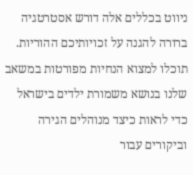ניווט בכללים אלה דורש אסטרטגיה ברורה להגנה על זכויותיכם ההוריות. תוכלו למצוא הנחיות מפורטות במשאב שלנו בנושא משמורת ילדים בישראל כדי לראות כיצד מנוהלים הגירה וביקורים עבור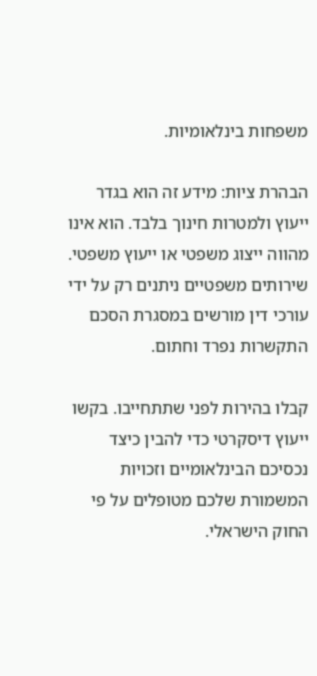משפחות בינלאומיות.

הבהרת ציות: מידע זה הוא בגדר ייעוץ ולמטרות חינוך בלבד. הוא אינו מהווה ייצוג משפטי או ייעוץ משפטי. שירותים משפטיים ניתנים רק על ידי עורכי דין מורשים במסגרת הסכם התקשרות נפרד וחתום.

קבלו בהירות לפני שתתחייבו. בקשו ייעוץ דיסקרטי כדי להבין כיצד נכסיכם הבינלאומיים וזכויות המשמורת שלכם מטופלים על פי החוק הישראלי.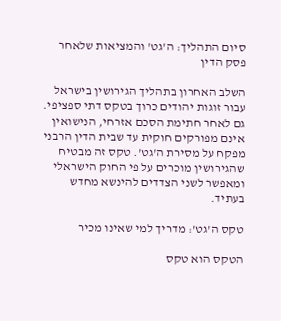סיום התהליך: ה'גט' והמציאות שלאחר פסק הדין

השלב האחרון בתהליך הגירושין בישראל עבור זוגות יהודים כרוך בטקס דתי ספציפי. גם לאחר חתימת הסכם אזרחי, הנישואין אינם מפורקים חוקית עד שבית הדין הרבני מפקח על מסירת ה'גט'. טקס זה מבטיח שהגירושין מוכרים על פי החוק הישראלי ומאפשר לשני הצדדים להינשא מחדש בעתיד.

טקס ה'גט': מדריך למי שאינו מכיר

הטקס הוא טקס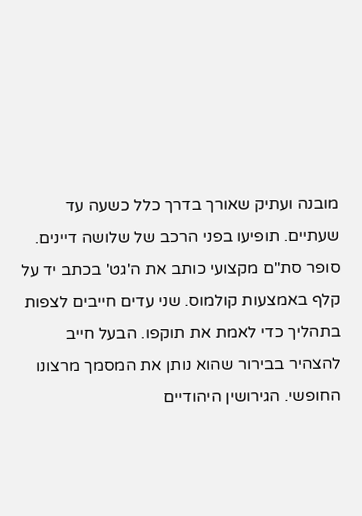מובנה ועתיק שאורך בדרך כלל כשעה עד שעתיים. תופיעו בפני הרכב של שלושה דיינים. סופר סת"ם מקצועי כותב את ה'גט' בכתב יד על קלף באמצעות קולמוס. שני עדים חייבים לצפות בתהליך כדי לאמת את תוקפו. הבעל חייב להצהיר בבירור שהוא נותן את המסמך מרצונו החופשי. הגירושין היהודיים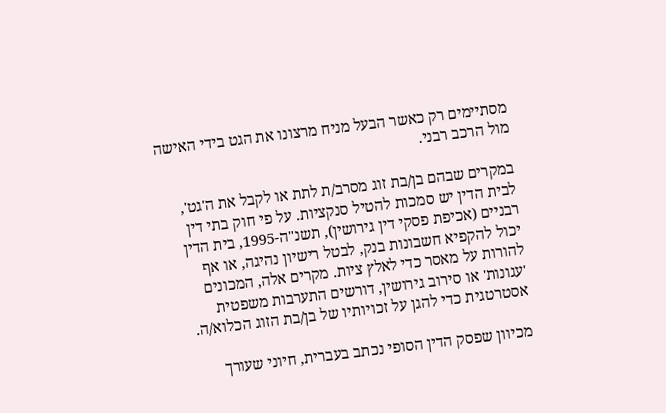מסתיימים רק כאשר הבעל מניח מרצונו את הגט בידי האישה מול הרכב רבני.

במקרים שבהם בן/בת זוג מסרב/ת לתת או לקבל את ה'גט', לבית הדין יש סמכות להטיל סנקציות. על פי חוק בתי דין רבניים (אכיפת פסקי דין גירושין), תשנ"ה-1995, בית הדין יכול להקפיא חשבונות בנק, לבטל רישיון נהיגה, או אף להורות על מאסר כדי לאלץ ציות. מקרים אלה, המכונים 'עגונות' או סירוב גירושין, דורשים התערבות משפטית אסטרטגית כדי להגן על זכויותיו של בן/בת הזוג הכלוא/ה.

מכיוון שפסק הדין הסופי נכתב בעברית, חיוני שעורך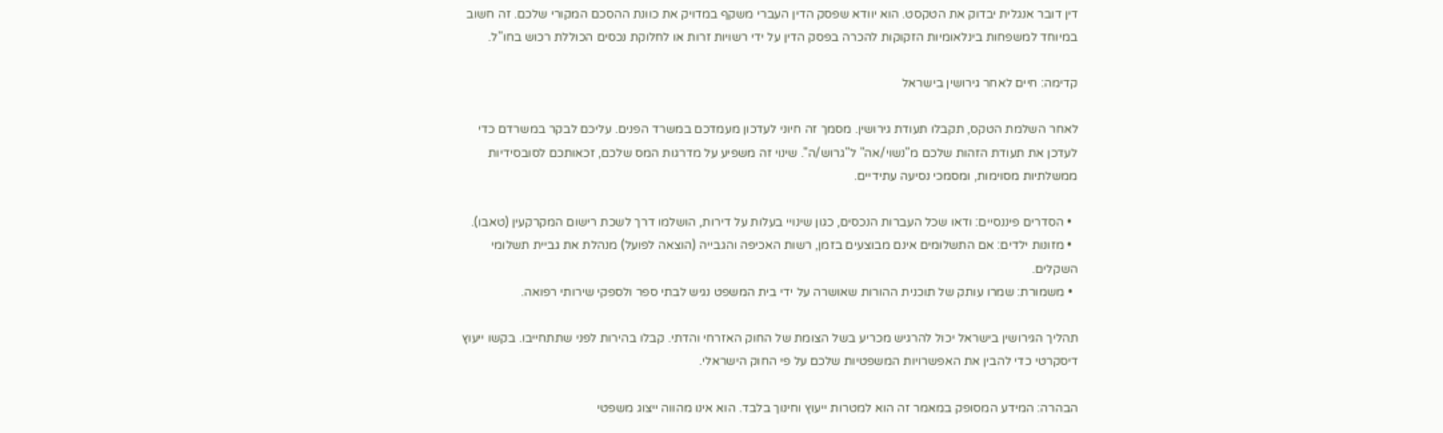דין דובר אנגלית יבדוק את הטקסט. הוא יוודא שפסק הדין העברי משקף במדויק את כוונת ההסכם המקורי שלכם. זה חשוב במיוחד למשפחות בינלאומיות הזקוקות להכרה בפסק הדין על ידי רשויות זרות או לחלוקת נכסים הכוללת רכוש בחו"ל.

קדימה: חיים לאחר גירושין בישראל

לאחר השלמת הטקס, תקבלו תעודת גירושין. מסמך זה חיוני לעדכון מעמדכם במשרד הפנים. עליכם לבקר במשרדם כדי לעדכן את תעודת הזהות שלכם מ"נשוי/אה" ל"גרוש/ה". שינוי זה משפיע על מדרגות המס שלכם, זכאותכם לסובסידיות ממשלתיות מסוימות, ומסמכי נסיעה עתידיים.

  • הסדרים פיננסיים: ודאו שכל העברות הנכסים, כגון שינויי בעלות על דירות, הושלמו דרך לשכת רישום המקרקעין (טאבו).
  • מזונות ילדים: אם התשלומים אינם מבוצעים בזמן, רשות האכיפה והגבייה (הוצאה לפועל) מנהלת את גביית תשלומי השקלים.
  • משמורת: שמרו עותק של תוכנית ההורות שאושרה על ידי בית המשפט נגיש לבתי ספר ולספקי שירותי רפואה.

תהליך הגירושין בישראל יכול להרגיש מכריע בשל הצומת של החוק האזרחי והדתי. קבלו בהירות לפני שתתחייבו. בקשו ייעוץ דיסקרטי כדי להבין את האפשרויות המשפטיות שלכם על פי החוק הישראלי.

הבהרה: המידע המסופק במאמר זה הוא למטרות ייעוץ וחינוך בלבד. הוא אינו מהווה ייצוג משפטי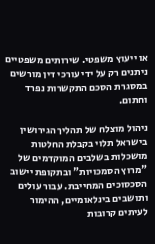או ייעוץ משפטי. שירותים משפטיים ניתנים רק על ידי עורכי דין מורשים במסגרת הסכם התקשרות נפרד וחתום.

ניהול מוצלח של תהליך הגירושין בישראל תלוי בקבלת החלטות מושכלות בשלבים המוקדמים של "מרוץ הסמכויות" ובתקופת יישוב הסכסוכים המחייבת. עבור עולים ותושבים בינלאומיים, ההימור לעיתים קרובות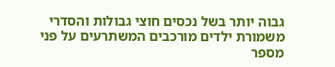גבוה יותר בשל נכסים חוצי גבולות והסדרי משמורת ילדים מורכבים המשתרעים על פני מספר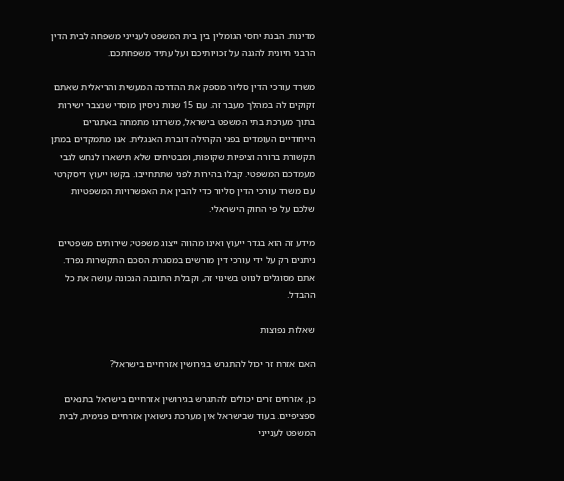מדינות. הבנת יחסי הגומלין בין בית המשפט לענייני משפחה לבית הדין הרבני חיונית להגנה על זכויותיכם ועל עתיד משפחתכם.

משרד עורכי הדין סליור מספק את ההדרכה המעשית והריאלית שאתם זקוקים לה במהלך מעבר זה. עם 15 שנות ניסיון מוסדי שנצבר ישירות בתוך מערכת בתי המשפט בישראל, משרדנו מתמחה באתגרים הייחודיים העומדים בפני הקהילה דוברת האנגלית. אנו מתמקדים במתן תקשורת ברורה וציפיות שקופות, ומבטיחים שלא תישארו לנחש לגבי מעמדכם המשפטי. קבלו בהירות לפני שתתחייבו. בקשו ייעוץ דיסקרטי עם משרד עורכי הדין סליור כדי להבין את האפשרויות המשפטיות שלכם על פי החוק הישראלי.

מידע זה הוא בגדר ייעוץ ואינו מהווה ייצוג משפטי; שירותים משפטיים ניתנים רק על ידי עורכי דין מורשים במסגרת הסכם התקשרות נפרד. אתם מסוגלים לנווט בשינוי זה, וקבלת התובנה הנכונה עושה את כל ההבדל.

שאלות נפוצות

האם אזרח זר יכול להתגרש בגירושין אזרחיים בישראל?

כן, אזרחים זרים יכולים להתגרש בגירושין אזרחיים בישראל בתנאים ספציפיים. בעוד שבישראל אין מערכת נישואין אזרחיים פנימית, לבית המשפט לענייני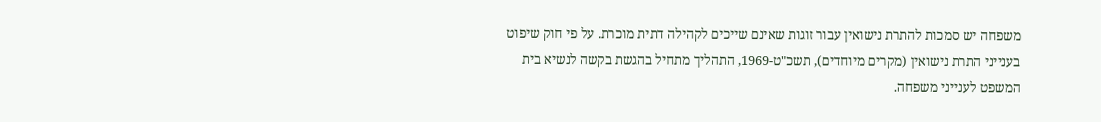משפחה יש סמכות להתרת נישואין עבור זוגות שאינם שייכים לקהילה דתית מוכרת. על פי חוק שיפוט בענייני התרת נישואין (מקרים מיוחדים), תשכ"ט-1969, התהליך מתחיל בהגשת בקשה לנשיא בית המשפט לענייני משפחה.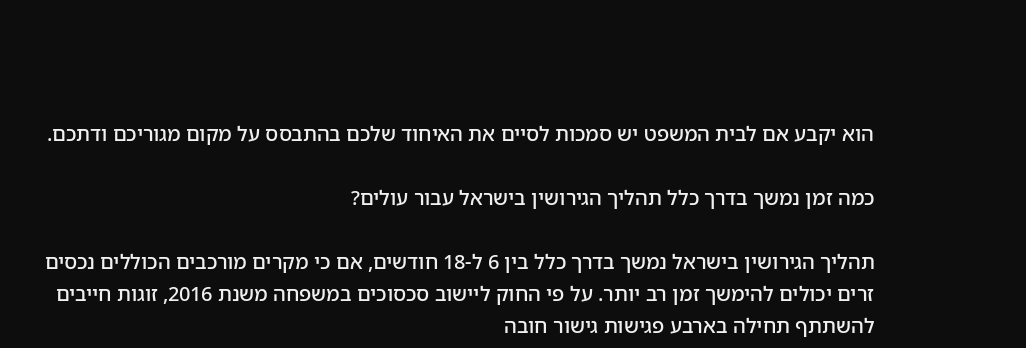הוא יקבע אם לבית המשפט יש סמכות לסיים את האיחוד שלכם בהתבסס על מקום מגוריכם ודתכם.

כמה זמן נמשך בדרך כלל תהליך הגירושין בישראל עבור עולים?

תהליך הגירושין בישראל נמשך בדרך כלל בין 6 ל-18 חודשים, אם כי מקרים מורכבים הכוללים נכסים זרים יכולים להימשך זמן רב יותר. על פי החוק ליישוב סכסוכים במשפחה משנת 2016, זוגות חייבים להשתתף תחילה בארבע פגישות גישור חובה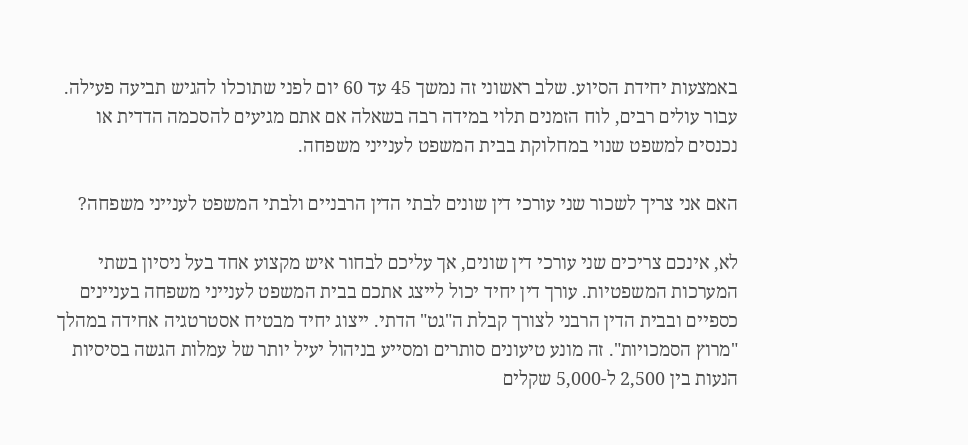באמצעות יחידת הסיוע. שלב ראשוני זה נמשך 45 עד 60 יום לפני שתוכלו להגיש תביעה פעילה. עבור עולים רבים, לוח הזמנים תלוי במידה רבה בשאלה אם אתם מגיעים להסכמה הדדית או נכנסים למשפט שנוי במחלוקת בבית המשפט לענייני משפחה.

האם אני צריך לשכור שני עורכי דין שונים לבתי הדין הרבניים ולבתי המשפט לענייני משפחה?

לא, אינכם צריכים שני עורכי דין שונים, אך עליכם לבחור איש מקצוע אחד בעל ניסיון בשתי המערכות המשפטיות. עורך דין יחיד יכול לייצג אתכם בבית המשפט לענייני משפחה בעניינים כספיים ובבית הדין הרבני לצורך קבלת ה"גט" הדתי. ייצוג יחיד מבטיח אסטרטגיה אחידה במהלך "מרוץ הסמכויות". זה מונע טיעונים סותרים ומסייע בניהול יעיל יותר של עמלות הגשה בסיסיות הנעות בין 2,500 ל-5,000 שקלים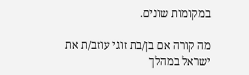במקומות שונים.

מה קורה אם בן/בת זוגי עוזב/ת את ישראל במהלך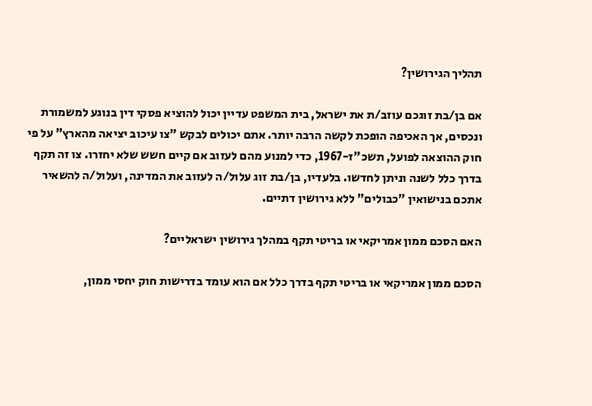תהליך הגירושין?

אם בן/בת זוגכם עוזב/ת את ישראל, בית המשפט עדיין יכול להוציא פסקי דין בנוגע למשמורת ונכסים, אך האכיפה הופכת לקשה הרבה יותר. אתם יכולים לבקש "צו עיכוב יציאה מהארץ" על פי חוק ההוצאה לפועל, תשכ"ז-1967, כדי למנוע מהם לעזוב אם קיים חשש שלא יחזרו. צו זה תקף בדרך כלל לשנה וניתן לחדשו. בלעדיו, בן/בת זוג עלול/ה לעזוב את המדינה, ועלול/ה להשאיר אתכם בנישואין "כבולים" ללא גירושין דתיים.

האם הסכם ממון אמריקאי או בריטי תקף במהלך גירושין ישראליים?

הסכם ממון אמריקאי או בריטי תקף בדרך כלל אם הוא עומד בדרישות חוק יחסי ממון,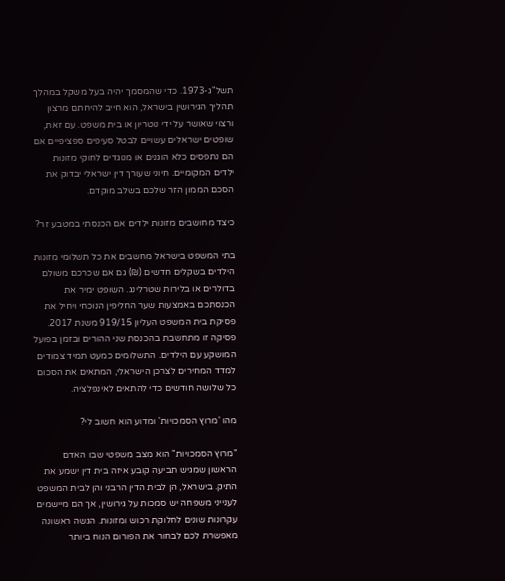תשל"ג-1973. כדי שהמסמך יהיה בעל משקל במהלך תהליך הגירושין בישראל, הוא חייב להיחתם מרצון ורצוי שאושר על ידי נוטריון או בית משפט. עם זאת, שופטים ישראלים עשויים לבטל סעיפים ספציפיים אם הם נתפסים כלא הוגנים או מנוגדים לחוקי מזונות ילדים המקומיים. חיוני שעורך דין ישראלי יבדוק את הסכם הממון הזר שלכם בשלב מוקדם.

כיצד מחושבים מזונות ילדים אם הכנסתי במטבע זר?

בתי המשפט בישראל מחשבים את כל תשלומי מזונות הילדים בשקלים חדשים (₪) גם אם שכרכם משולם בדולרים או בלירות שטרלינג. השופט ימיר את הכנסתכם באמצעות שער החליפין הנוכחי ויחיל את פסיקת בית המשפט העליון 919/15 משנת 2017. פסיקה זו מתחשבת בהכנסת שני ההורים ובזמן בפועל המושקע עם הילדים. התשלומים כמעט תמיד צמודים למדד המחירים לצרכן הישראלי, המתאים את הסכום כל שלושה חודשים כדי להתאים לאינפלציה.

מהו 'מרוץ הסמכויות' ומדוע הוא חשוב לי?

"מרוץ הסמכויות" הוא מצב משפטי שבו האדם הראשון שמגיש תביעה קובע איזה בית דין ישמע את התיק. בישראל, הן לבית הדין הרבני והן לבית המשפט לענייני משפחה יש סמכות על גירושין, אך הם מיישמים עקרונות שונים לחלוקת רכוש ומזונות. הגשה ראשונה מאפשרת לכם לבחור את הפורום הנוח ביותר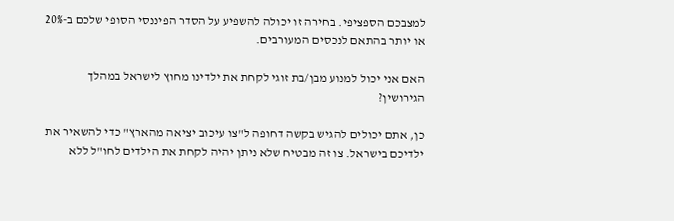למצבכם הספציפי. בחירה זו יכולה להשפיע על הסדר הפיננסי הסופי שלכם ב-20% או יותר בהתאם לנכסים המעורבים.

האם אני יכול למנוע מבן/בת זוגי לקחת את ילדינו מחוץ לישראל במהלך הגירושין?

כן, אתם יכולים להגיש בקשה דחופה ל"צו עיכוב יציאה מהארץ" כדי להשאיר את ילדיכם בישראל. צו זה מבטיח שלא ניתן יהיה לקחת את הילדים לחו"ל ללא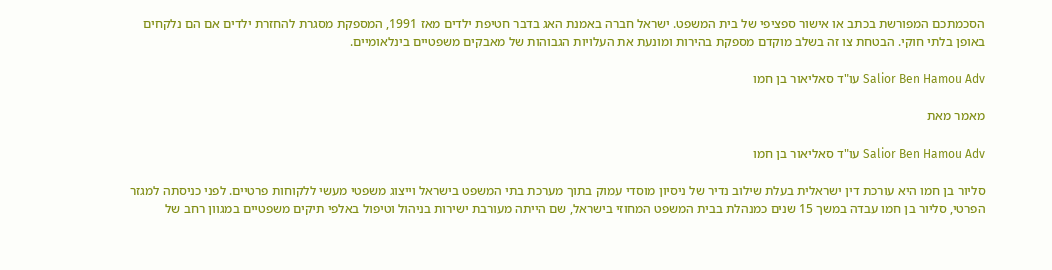הסכמתכם המפורשת בכתב או אישור ספציפי של בית המשפט. ישראל חברה באמנת האג בדבר חטיפת ילדים מאז 1991, המספקת מסגרת להחזרת ילדים אם הם נלקחים באופן בלתי חוקי. הבטחת צו זה בשלב מוקדם מספקת בהירות ומונעת את העלויות הגבוהות של מאבקים משפטיים בינלאומיים.

Salior Ben Hamou Adv עו"ד סאליאור בן חמו

מאמר מאת

Salior Ben Hamou Adv עו"ד סאליאור בן חמו

סליור בן חמו היא עורכת דין ישראלית בעלת שילוב נדיר של ניסיון מוסדי עמוק בתוך מערכת בתי המשפט בישראל וייצוג משפטי מעשי ללקוחות פרטיים. לפני כניסתה למגזר הפרטי, סליור בן חמו עבדה במשך 15 שנים כמנהלת בבית המשפט המחוזי בישראל, שם הייתה מעורבת ישירות בניהול וטיפול באלפי תיקים משפטיים במגוון רחב של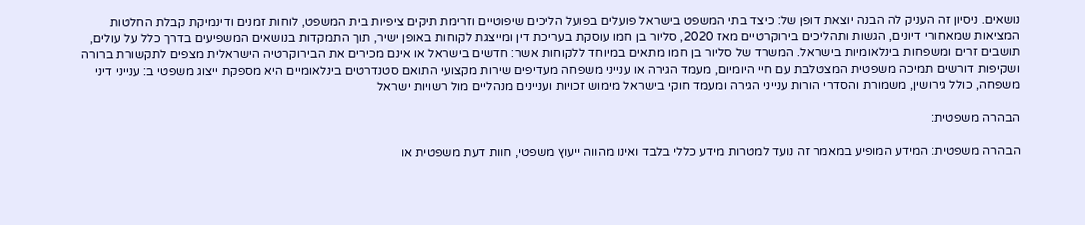נושאים. ניסיון זה העניק לה הבנה יוצאת דופן של: כיצד בתי המשפט בישראל פועלים בפועל הליכים שיפוטיים וזרימת תיקים ציפיות בית המשפט, לוחות זמנים ודינמיקת קבלת החלטות המציאות שמאחורי דיונים, הגשות ותהליכים בירוקרטיים מאז 2020, סליור בן חמו עוסקת בעריכת דין ומייצגת לקוחות באופן ישיר, תוך התמקדות בנושאים המשפיעים בדרך כלל על עולים, תושבים זרים ומשפחות בינלאומיות בישראל. המשרד של סליור בן חמו מתאים במיוחד ללקוחות אשר: חדשים בישראל או אינם מכירים את הבירוקרטיה הישראלית מצפים לתקשורת ברורה ושקיפות דורשים תמיכה משפטית המצטלבת עם חיי היומיום, מעמד הגירה או ענייני משפחה מעדיפים שירות מקצועי התואם סטנדרטים בינלאומיים היא מספקת ייצוג משפטי ב: ענייני דיני משפחה, כולל גירושין, משמורת והסדרי הורות ענייני הגירה ומעמד חוקי בישראל מימוש זכויות ועניינים מנהליים מול רשויות ישראל

הבהרה משפטית:

הבהרה משפטית: המידע המופיע במאמר זה נועד למטרות מידע כללי בלבד ואינו מהווה ייעוץ משפטי, חוות דעת משפטית או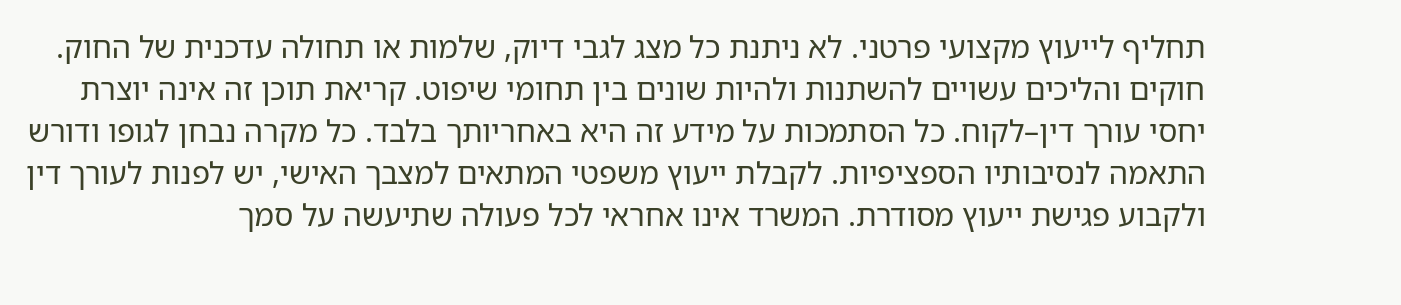תחליף לייעוץ מקצועי פרטני. לא ניתנת כל מצג לגבי דיוק, שלמות או תחולה עדכנית של החוק. חוקים והליכים עשויים להשתנות ולהיות שונים בין תחומי שיפוט. קריאת תוכן זה אינה יוצרת יחסי עורך דין–לקוח. כל הסתמכות על מידע זה היא באחריותך בלבד. כל מקרה נבחן לגופו ודורש התאמה לנסיבותיו הספציפיות. לקבלת ייעוץ משפטי המתאים למצבך האישי, יש לפנות לעורך דין ולקבוע פגישת ייעוץ מסודרת. המשרד אינו אחראי לכל פעולה שתיעשה על סמך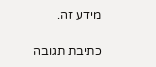מידע זה.

כתיבת תגובה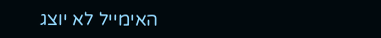האימייל לא יוצג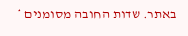באתר. שדות החובה מסומנים *